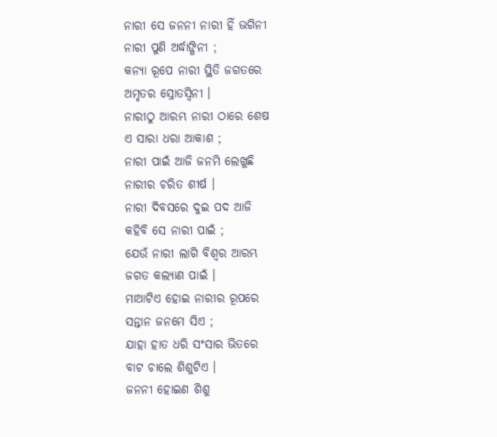ନାରୀ ସେ ଜନନୀ ନାରୀ ହିଁ ଭଗିନୀ
ନାରୀ ପୁଣି ଅର୍ଦ୍ଧାଙ୍ଗିନୀ ;
କନ୍ୟା ରୂପେ ନାରୀ ସ୍ଥିତି ଜଗତରେ
ଅମୃତର ସ୍ରୋତସ୍ବିନୀ ।
ନାରୀଠୁ ଆରମ୍ଭ ନାରୀ ଠାରେ ଶେଷ
ଏ ସାରା ଧରା ଆକାଶ ;
ନାରୀ ପାଇଁ ଆଜି ଜନମି ଲେଖୁଛି
ନାରୀର ଚରିତ ଶୀର୍ଷ ।
ନାରୀ ଦିବସରେ ଦୁଇ ପଦ ଆଜି
କହିବି ସେ ନାରୀ ପାଇଁ ;
ଯେଉଁ ନାରୀ ଲାଗି ବିଶ୍ବର ଆରମ୍ଭ
ଜଗତ କଲ୍ୟାଣ ପାଇଁ ।
ମାଆଟିଏ ହୋଇ ନାରୀର ରୂପରେ
ସନ୍ତାନ ଜନମେ ସିଏ ;
ଯାହା ହାତ ଧରି ସଂସାର ଭିତରେ
ବାଟ ଚାଲେ ଶିଶୁଟିଏ ।
ଜନନୀ ହୋଇଣ ଶିଶୁ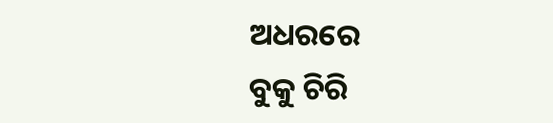ଅଧରରେ
ବୁକୁ ଚିରି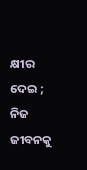କ୍ଷୀର ଦେଇ ;
ନିଜ ଜୀବନକୁ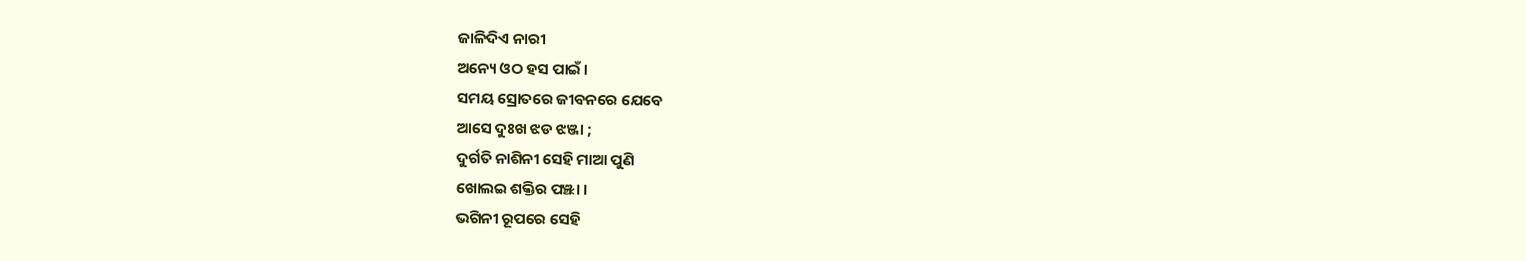ଜାଳିଦିଏ ନାରୀ
ଅନ୍ୟେ ଓଠ ହସ ପାଇଁ ।
ସମୟ ସ୍ରୋତରେ ଜୀବନରେ ଯେବେ
ଆସେ ଦୁଃଖ ଝଡ ଝଞ୍ଜା ;
ଦୁର୍ଗତି ନାଶିନୀ ସେହି ମାଆ ପୁଣି
ଖୋଲଇ ଶକ୍ତିର ପଞ୍ଝା ।
ଭଗିନୀ ରୂପରେ ସେହି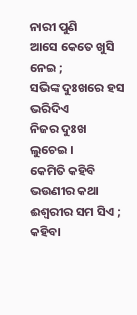ନାରୀ ପୁଣି
ଆସେ କେତେ ଖୁସି ନେଇ ;
ସଭିଙ୍କ ଦୁଃଖରେ ହସ ଭରିଦିଏ
ନିଜର ଦୁଃଖ ଲୁଚେଇ ।
କେମିତି କହିବି ଭଉଣୀର କଥା
ଈଶ୍ବରୀର ସମ ସିଏ ;
କହିବା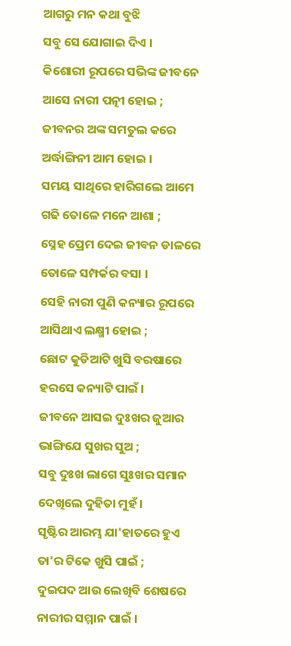ଆଗରୁ ମନ କଥା ବୁଝି
ସବୁ ସେ ଯୋଗାଇ ଦିଏ ।
କିଶୋରୀ ରୂପରେ ସଭିଙ୍କ ଜୀବନେ
ଆସେ ନାରୀ ପତ୍ନୀ ହୋଇ ;
ଜୀବନର ଅଙ୍କ ସମତୁଲ କରେ
ଅର୍ଦ୍ଧାଙ୍ଗିନୀ ଆମ ହୋଇ ।
ସମୟ ସାଥିରେ ହାରିଗଲେ ଆମେ
ଗଢି ତୋଳେ ମନେ ଆଶା ;
ସ୍ନେହ ପ୍ରେମ ଦେଇ ଜୀବନ ଡାଳରେ
ତୋଳେ ସମ୍ପର୍କର ବସା ।
ସେହି ନାରୀ ପୁଣି କନ୍ୟାର ରୂପରେ
ଆସିଥାଏ ଲକ୍ଷ୍ମୀ ହୋଇ ;
ଛୋଟ କୁଡିଆଟି ଖୁସି ବରଷାରେ
ହରସେ କନ୍ୟାଟି ପାଇଁ ।
ଜୀବନେ ଆସଇ ଦୁଃଖର ଜୁଆର
ଭାଙ୍ଗିଯେ ସୁଖର ସୁଅ ;
ସବୁ ଦୁଃଖ ଲାଗେ ସୁଃଖର ସମାନ
ଦେଖିଲେ ଦୁହିତା ମୁହଁ ।
ସୃଷ୍ଟିର ଆରମ୍ଭ ଯା'ହାତରେ ହୁଏ
ତା'ର ଟିକେ ଖୁସି ପାଇଁ ;
ଦୁଇପଦ ଆଉ ଲେଖିବି ଶେଷରେ
ନାରୀର ସମ୍ମାନ ପାଇଁ ।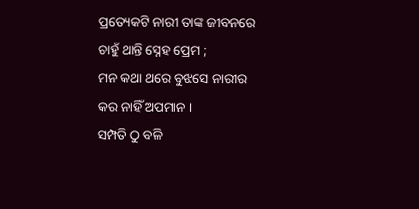ପ୍ରତ୍ୟେକଟି ନାରୀ ତାଙ୍କ ଜୀବନରେ
ଚାହୁଁ ଥାନ୍ତି ସ୍ନେହ ପ୍ରେମ ;
ମନ କଥା ଥରେ ବୁଝସେ ନାରୀର
କର ନାହିଁ ଅପମାନ ।
ସମ୍ପତି ଠୁ ବଳି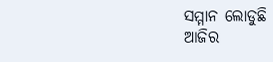ସମ୍ମାନ ଲୋଡୁଛି
ଆଜିର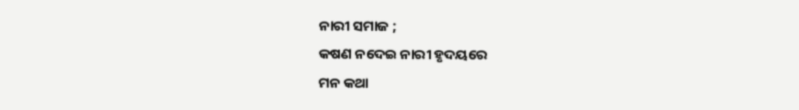ନାରୀ ସମାଜ ;
କଷଣ ନଦେଇ ନାରୀ ହୃଦୟରେ
ମନ କଥା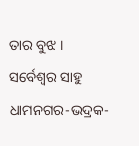ତାର ବୁଝ ।
ସର୍ବେଶ୍ବର ସାହୁ
ଧାମନଗର-ଭଦ୍ରକ-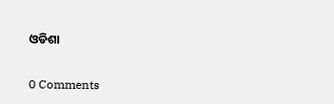ଓଡିଶା


0 Comments